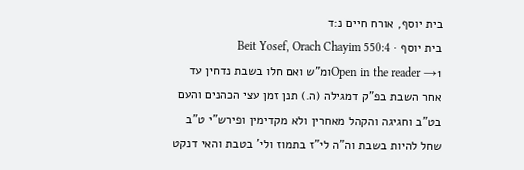בית יוסף, אורח חיים נ:ד
בית יוסף · Beit Yosef, Orach Chayim 550:4
Open in the reader →1ומ"ש ואם חלו בשבת נדחין עד אחר השבת בפ"ק דמגילה (ה.) תנן זמן עצי הכהנים והעם בט"ב וחגיגה והקהל מאחרין ולא מקדימין ופירש"י ט"ב שחל להיות בשבת וה"ה לי"ז בתמוז ולי' בטבת והאי דנקט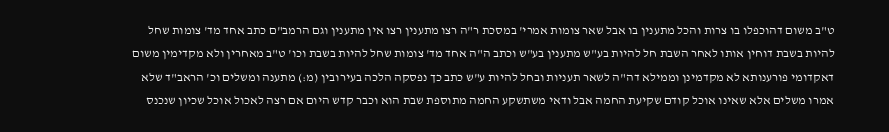ט"ב משום דהוכפלו בו צרות והכל מתענין בו אבל שאר צומות אמרי' במסכת ר"ה רצו מתענין רצו אין מתענין וגם הרמב"ם כתב אחד מד' צומות שחל להיות בשבת דוחין אותו לאחר השבת חל להיות בע"ש מתענין בע"ש וכתב ה"ה אחד מד' צומות שחל להיות בשבת וכו' ט"ב מאחרין ולא מקדימין משום דאקדומי פורענותא לא מקדמינן וממילא דה"ה לשאר תעניות ובחל להיות ע"ש כתב כך נפסקה הלכה בעירובין (מ:) מתענה ומשלים וכ' הראב"ד שלא אמרו משלים אלא שאינו אוכל קודם שקיעת החמה אבל ודאי משתשקע החמה מתוספת שבת הוא וכבר קדש היום אם רצה לאכול אוכל שכיון שנכנס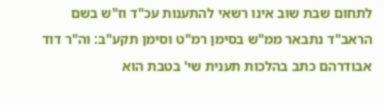לתחום שבת שוב אינו רשאי להתענות עכ"ד וז"ש בשם הראב"ד נתבאר ממ"ש בסימן רמ"ט וסימן תקע"ב: וה"ר דוד אבודרהם כתב בהלכות תענית שי' בטבת הוא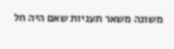משונה משאר תעניות שאם היה חל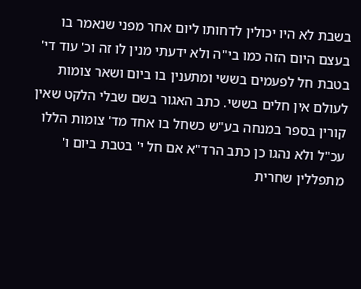בשבת לא היו יכולין לדחותו ליום אחר מפני שנאמר בו בעצם היום הזה כמו בי"ה ולא ידעתי מנין לו זה וכ' עוד די' בטבת חל לפעמים בששי ומתענין בו ביום ושאר צומות לעולם אין חלים בששי. כתב האגור בשם שבלי הלקט שאין קורין בספר במנחה בע"ש כשחל בו אחד מד' צומות הללו עכ"ל ולא נהגו כן כתב הרד"א אם חל י' בטבת ביום ו' מתפללין שחרית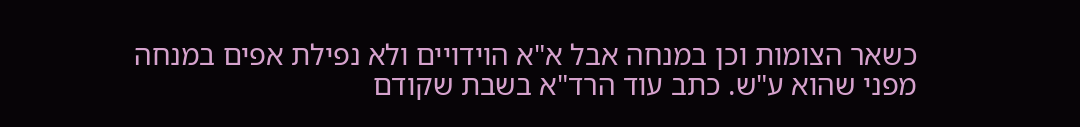כשאר הצומות וכן במנחה אבל א"א הוידויים ולא נפילת אפים במנחה מפני שהוא ע"ש. כתב עוד הרד"א בשבת שקודם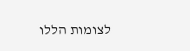לצומות הללו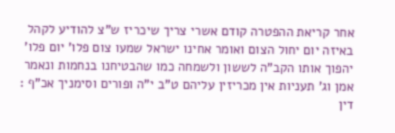אחר קריאת ההפטרה קודם אשרי צריך שיכריז ש"צ להודיע לקהל באיזה יום יחול הצום ואומר אחינו ישראל שמעו צום פלו' יום פלו' יהפוך אותו הקב"ה לששון ולשמחה כמו שהבטיחנו בנחמות ונאמר אמן וג' תעניות אין מכריזין עליהם ט"ב י"ה ופורים וסימניך אכ"ף : דין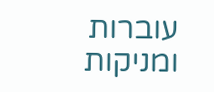עוברות ומניקות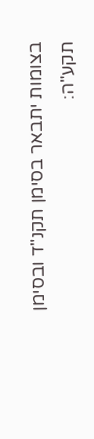בצומות יתבאר בסימן תקנ"ד ובסימן תקע"ה: